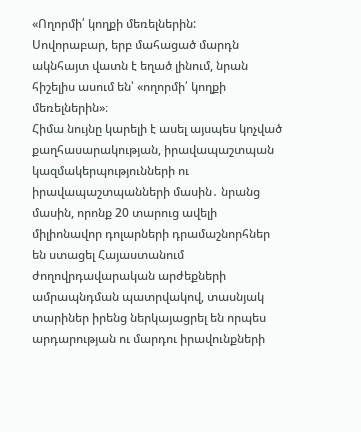«Ողորմի՛ կողքի մեռելներին:
Սովորաբար, երբ մահացած մարդն ակնհայտ վատն է եղած լինում, նրան հիշելիս ասում են՝ «ողորմի՛ կողքի մեռելներին»։
Հիմա նույնը կարելի է ասել այսպես կոչված քաղհասարակության, իրավապաշտպան կազմակերպությունների ու իրավապաշտպանների մասին․ նրանց մասին, որոնք 20 տարուց ավելի միլիոնավոր դոլարների դրամաշնորհներ են ստացել Հայաստանում ժողովրդավարական արժեքների ամրապնդման պատրվակով, տասնյակ տարիներ իրենց ներկայացրել են որպես արդարության ու մարդու իրավունքների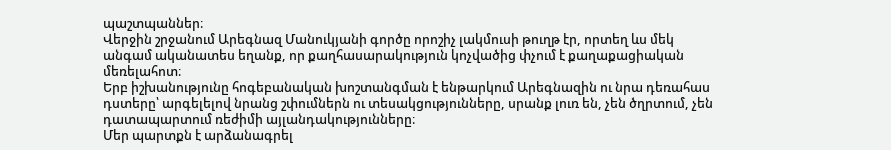պաշտպաններ։
Վերջին շրջանում Արեգնազ Մանուկյանի գործը որոշիչ լակմուսի թուղթ էր, որտեղ ևս մեկ անգամ ականատես եղանք, որ քաղհասարակություն կոչվածից փչում է քաղաքացիական մեռելահոտ։
Երբ իշխանությունը հոգեբանական խոշտանգման է ենթարկում Արեգնազին ու նրա դեռահաս դստերը՝ արգելելով նրանց շփումներն ու տեսակցությունները, սրանք լուռ են, չեն ծղրտում, չեն դատապարտում ռեժիմի այլանդակությունները։
Մեր պարտքն է արձանագրել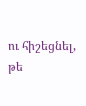ու հիշեցնել, թե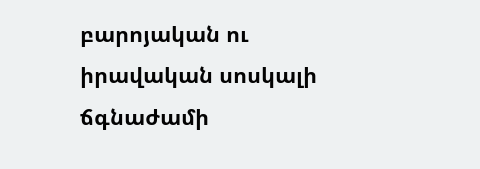բարոյական ու իրավական սոսկալի ճգնաժամի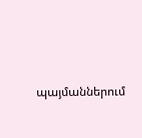պայմաններում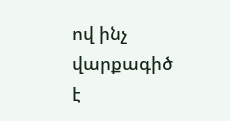ով ինչ վարքագիծ է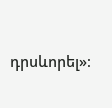դրսևորել»։